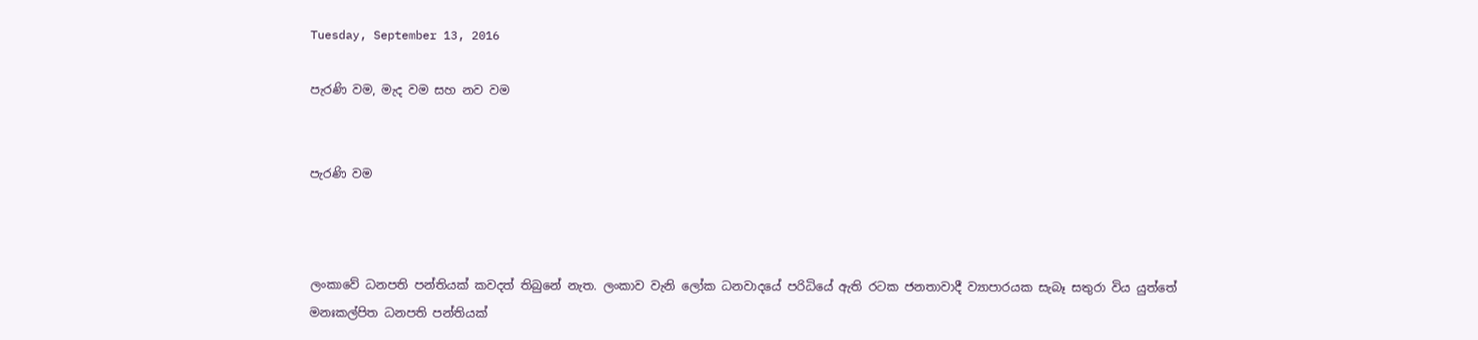Tuesday, September 13, 2016

පැරණි වම, මැද වම සහ නව වම


පැරණි වම



ලංකාවේ ධනපති පන්තියක් කවදත් තිබුනේ නැත. ලංකාව වැනි ලෝක ධනවාදයේ පරිධියේ ඇති රටක ජනතාවාදී ව්‍යාපාරයක සැබෑ සතුරා විය යුත්තේ මනඃකල්පිත ධනපති පන්තියක්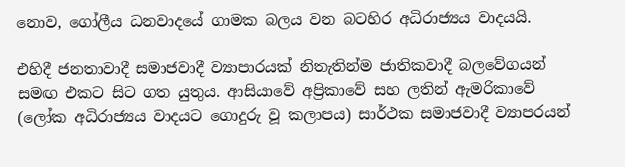නොව, ගෝලීය ධනවාදයේ ගාමක බලය වන බටහිර අධිරාජ්‍යය වාදයයි.

එහිදී ජනතාවාදී සමාජවාදී ව්‍යාපාරයක් නිතැතින්ම ජාතිකවාදී බලවේගයන් සමඟ එකට සිට ගත යුතුය. ආසියාවේ අප්‍රිකාවේ සහ ලතින් ඇමරිකාවේ (ලෝක අධිරාජ්‍යය වාදයට ගොදුරු වූ කලාපය) සාර්ථක සමාජවාදී ව්‍යාපරයන්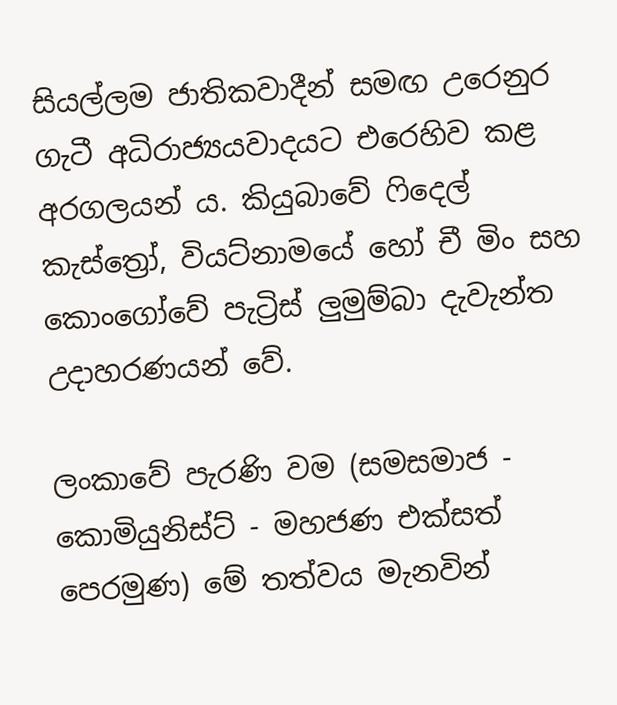සියල්ලම ජාතිකවාදීන් සමඟ උරෙනුර ගැටී අධිරාජ්‍යයවාදයට එරෙහිව කළ අරගලයන් ය. කියුබාවේ ෆිදෙල් කැස්ත්‍රෝ, වියට්නාමයේ හෝ චී මිං සහ කොංගෝවේ පැට්‍රිස් ලුමුම්බා දැවැන්ත උදාහරණයන් වේ.

ලංකාවේ පැරණි වම (සමසමාජ - කොමියුනිස්ට් - මහජණ එක්සත් පෙරමුණ) මේ තත්වය මැනවින්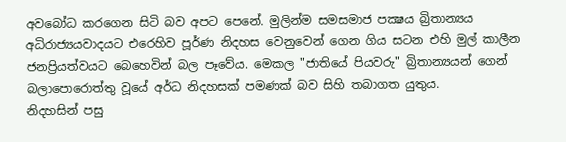අවබෝධ කරගෙන සිටි බව අපට පෙනේ. මුලින්ම සමසමාජ පක්‍ෂය බ්‍රිතාන්‍යය අධිරාජ්‍යයවාදයට එරෙහිව පූර්ණ නිදහස වෙනුවෙන් ගෙන ගිය සටන එහි මුල් කාලීන ජනප්‍රියත්වයට බෙහෙවින් බල පෑවේය. මෙකල "ජාතියේ පියවරු" බ්‍රිතාන්‍යයන් ගෙන් බලාපොරොත්තු වූයේ අර්ධ නිදහසක් පමණක් බව සිහි තබාගත යුතුය.
නිදහසින් පසු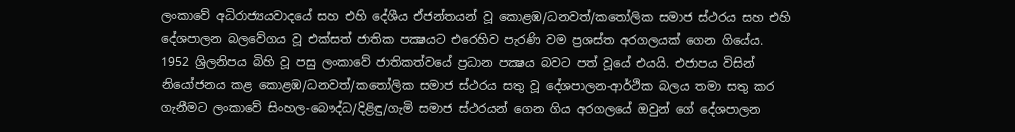ලංකාවේ අධිරාජ්‍යයවාදයේ සහ එහි දේශීය ඒජන්තයන් වූ කොළඹ/ධනවත්/කතෝලික සමාජ ස්ථරය සහ එහි දේශපාලන බලවේගය වූ එක්සත් ජාතික පක්‍ෂයට එරෙහිව පැරණි වම ප්‍රශස්ත අරගලයක් ගෙන ගියේය.
1952 ශ්‍රිලනිපය බිහි වූ පසු ලංකාවේ ජාතිකත්වයේ ප්‍රධාන පක්‍ෂය බවට පත් වූයේ එයයි. එජාපය විසින් නියෝජනය කළ කොළඹ/ධනවත්/කතෝලික සමාජ ස්ථරය සතු වූ දේශපාලන-ආර්ථික බලය තමා සතු කර ගැනීමට ලංකාවේ සිංහල-බෞද්ධ/දිළිඳු/ගැමි සමාජ ස්ථරයන් ගෙන ගිය අරගලයේ ඔවුන් ගේ දේශපාලන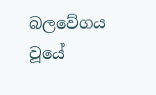බලවේගය වූයේ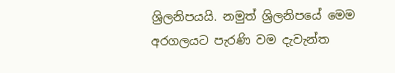ශ්‍රිලනිපයයි. නමුත් ශ්‍රිලනිපයේ මෙම අරගලයට පැරණි වම දැවැන්ත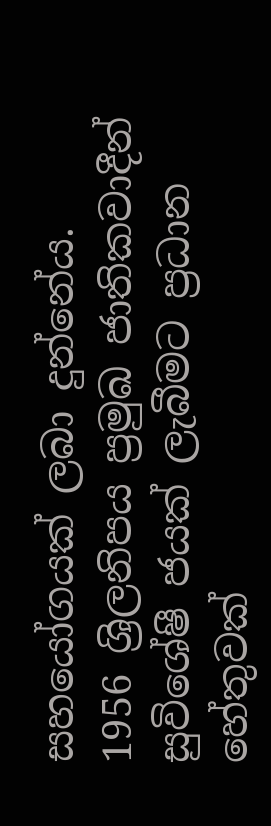සහයෝගයක් ලබා දුන්නේය.
1956 ශ්‍රිලනිපය ප්‍රමුඛ ජාතිකවාදීන් සුවිශේෂී ජයක් ලැබීමට ප්‍රධාන හේතුවක්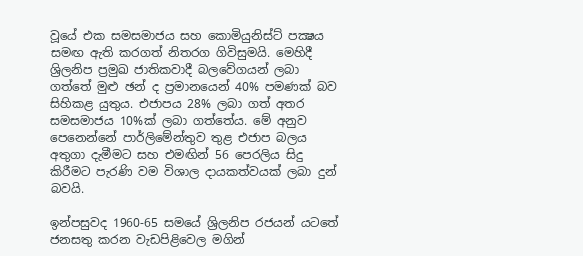වූයේ එක සමසමාජය සහ කොමියුනිස්ට් පක්‍ෂය සමඟ ඇති කරගත් නිතරග ගිවිසුමයි. මෙහිදී ශ්‍රිලනිප ප්‍රමුඛ ජාතිකවාදී බලවේගයන් ලබා ගත්තේ මුළු ඡන් ද ප්‍රමානයෙන් 40% පමණක් බව සිහිකළ යුතුය. එජාපය 28% ලබා ගත් අතර සමසමාජය 10%ක් ලබා ගත්තේය. මේ අනුව පෙනෙන්නේ පාර්ලිමේන්තුව තුළ එජාප බලය අතුගා දැමීමට සහ එමඟින් 56 පෙරලිය සිදු කිරීමට පැරණි වම විශාල දායකත්වයක් ලබා දුන් බවයි.

ඉන්පසුවද 1960-65 සමයේ ශ්‍රිලනිප රජයන් යටතේ ජනසතු කරන වැඩපිළිවෙල මගින්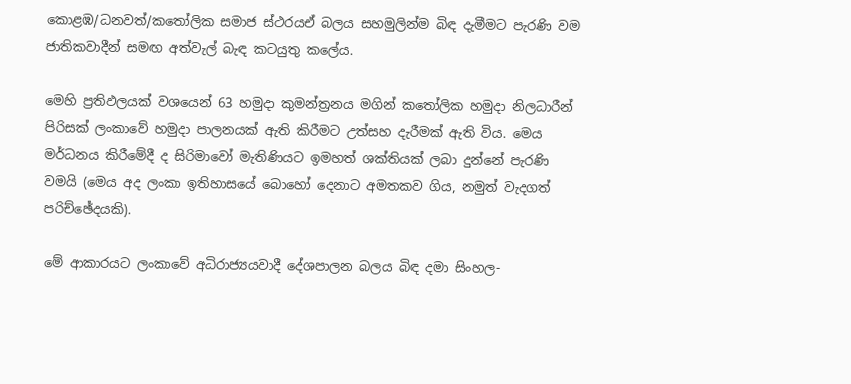කොළඹ/ධනවත්/කතෝලික සමාජ ස්ථරයඒ බලය සහමුලින්ම බිඳ දැමීමට පැරණි වම ජාතිකවාදීන් සමඟ අත්වැල් බැඳ කටයුතු කලේය.

මෙහි ප්‍රතිඵලයක් වශයෙන් 63 හමුදා කුමන්ත්‍රනය මගින් කතෝලික හමුදා නිලධාරීන් පිරිසක් ලංකාවේ හමුදා පාලනයක් ඇති කිරීමට උත්සහ දැරීමක් ඇති විය. මෙය මර්ධනය කිරීමේදී ද සිරිමාවෝ මැතිණියට ඉමහත් ශක්තියක් ලබා දුන්නේ පැරණි වමයි (මෙය අද ලංකා ඉතිහාසයේ බොහෝ දෙනාට අමතකව ගිය, නමුත් වැදගත් පරිච්ඡේදයකි).

මේ ආකාරයට ලංකාවේ අධිරාජ්‍යයවාදී දේශපාලන බලය බිඳ දමා සිංහල-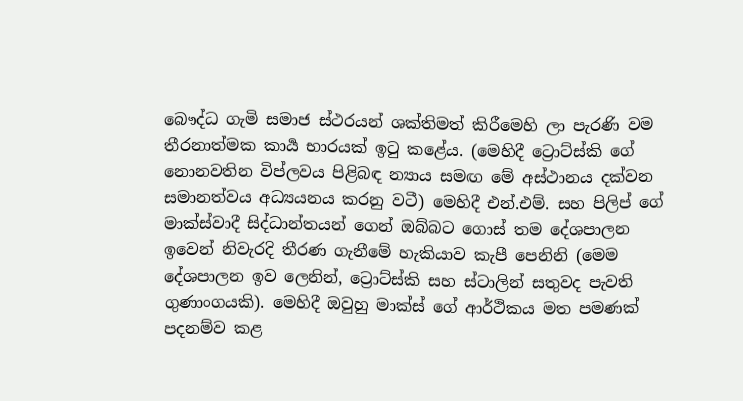බෞද්ධ ගැමි සමාජ ස්ථරයන් ශක්තිමත් කිරීමෙහි ලා පැරණි වම තීරනාත්මක කාර්‍ය භාරයක් ඉටු කළේය. (මෙහිදී ට්‍රොට්ස්කි ගේ නොනවතින විප්ලවය පිළිබඳ න්‍යාය සමඟ මේ අස්ථානය දක්වන සමානත්වය අධ්‍යයනය කරනු වටී) මෙහිදී එන්.එම්. සහ පිලිප් ගේ මාක්ස්වාදී සිද්ධාන්තයන් ගෙන් ඔබ්බට ගොස් තම දේශපාලන ඉවෙන් නිවැරදි තීරණ ගැනීමේ හැකියාව කැපී පෙනිනි (මෙම දේශපාලන ඉව ලෙනින්, ට්‍රොට්ස්කි සහ ස්ටාලින් සතුවද පැවති ගුණාංගයකි). මෙහිදී ඔවුහු මාක්ස් ගේ ආර්ථිකය මත පමණක් පදනම්ව කළ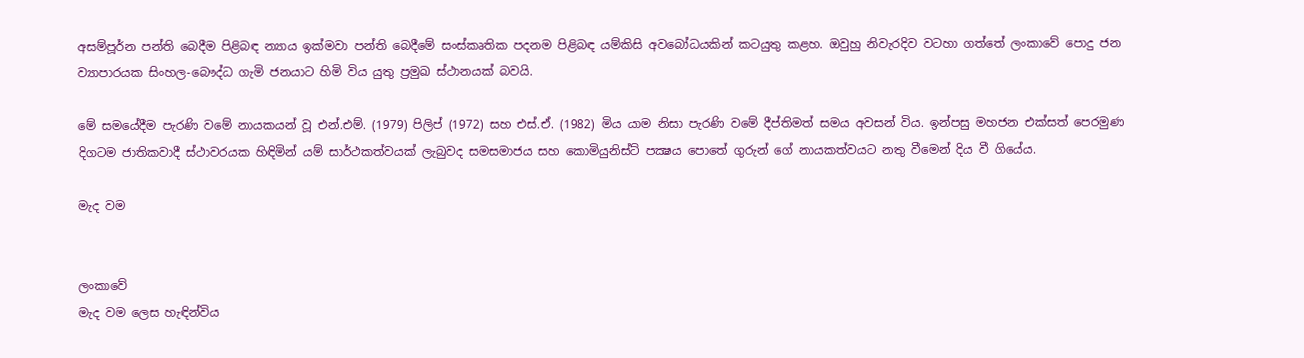අසම්පූර්න පන්ති බෙදීම පිළිබඳ න්‍යාය ඉක්මවා පන්ති බෙදීමේ සංස්කෘතික පදනම පිළිබඳ යම්කිසි අවබෝධයකින් කටයුතු කළහ. ඔවුහු නිවැරදිව වටහා ගත්තේ ලංකාවේ පොදු ජන ව්‍යාපාරයක සිංහල-බෞද්ධ ගැමි ජනයාට හිමි විය යුතු ප්‍රමුඛ ස්ථානයක් බවයි.

මේ සමයේදීම පැරණි වමේ නායකයන් වූ එන්.එම්. (1979) පිලිප් (1972) සහ එස්.ඒ. (1982) මිය යාම නිසා පැරණි වමේ දීප්තිමත් සමය අවසන් විය. ඉන්පසු මහජන එක්සත් පෙරමුණ දිගටම ජාතිකවාදී ස්ථාවරයක හිඳිමින් යම් සාර්ථකත්වයක් ලැබුවද සමසමාජය සහ කොමියුනිස්ට් පක්‍ෂය පොතේ ගුරුන් ගේ නායකත්වයට නතු වීමෙන් දිය වී ගියේය.

මැද වම


ලංකාවේ
මැද වම ලෙස හැඳින්විය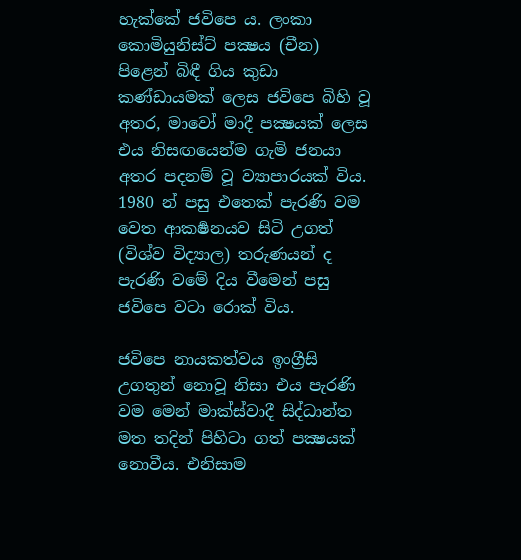හැක්කේ ජවිපෙ ය. ලංකා කොමියුනිස්ට් පක්‍ෂය (චීන) පිළෙන් බිඳී ගිය කුඩා කණ්ඩායමක් ලෙස ජවිපෙ බිහි වූ අතර, මාවෝ මාදී පක්‍ෂයක් ලෙස එය නිසඟයෙන්ම ගැමි ජනයා අතර පදනම් වූ ව්‍යාපාරයක් විය. 1980 න් පසු එතෙක් පැරණි වම වෙත ආකර්‍ෂනයව සිටි උගත් (විශ්ව විද්‍යාල) තරුණයන් ද පැරණි වමේ දිය වීමෙන් පසු ජවිපෙ වටා රොක් විය.

ජවිපෙ නායකත්වය ඉංග්‍රීසි
උගතුන් නොවූ නිසා එය පැරණි වම මෙන් මාක්ස්වාදී සිද්ධාන්ත මත තදින් පිහිටා ගත් පක්‍ෂයක් නොවීය. එනිසාම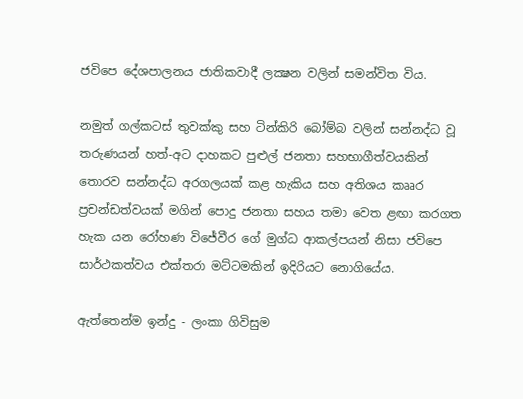ජවිපෙ දේශපාලනය ජාතිකවාදී ලක්‍ෂන වලින් සමන්විත විය.

නමුත් ගල්කටස් තුවක්කු සහ ටින්කිරි බෝම්බ වලින් සන්නද්ධ වූ
තරුණයන් හත්-අට දාහකට පුළුල් ජනතා සහභාගීත්වයකින් තොරව සන්නද්ධ අරගලයක් කළ හැකිය සහ අතිශය කෲර ප්‍රචන්ඩත්වයක් මගින් පොදු ජනතා සහය තමා වෙත ළඟා කරගත හැක යන රෝහණ විජේවීර ගේ මුග්ධ ආකල්පයන් නිසා ජවිපෙ සාර්ථකත්වය එක්තරා මට්ටමකින් ඉදිරියට නොගියේය.

ඇත්තෙන්ම ඉන්දු - ලංකා ගිවිසුම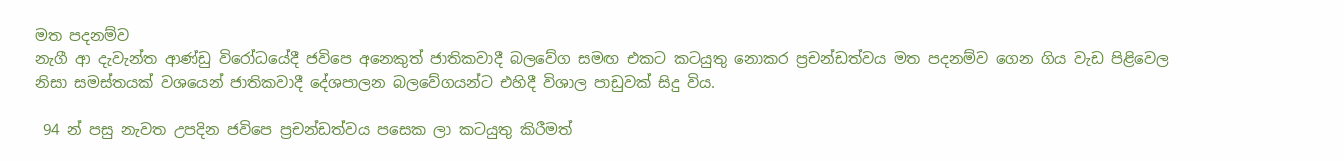මත පදනම්ව
නැගී ආ දැවැන්ත ආණ්ඩු විරෝධයේදී ජවිපෙ අනෙකුත් ජාතිකවාදී බලවේග සමඟ එකට කටයුතු නොකර ප්‍රචන්ඩත්වය මත පදනම්ව ගෙන ගිය වැඩ පිළිවෙල නිසා සමස්තයක් වශයෙන් ජාතිකවාදී දේශපාලන බලවේගයන්ට එහිදී විශාල පාඩුවක් සිදු විය.

 94 න් පසු නැවත උපදින ජවිපෙ ප්‍රචන්ඩත්වය පසෙක ලා කටයුතු කිරීමත්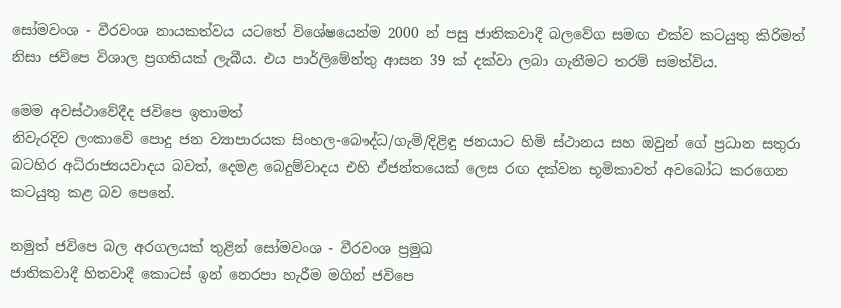සෝමවංශ - වීරවංශ නායකත්වය යටතේ විශේෂයෙන්ම 2000 න් පසු ජාතිකවාදී බලවේග සමඟ එක්ව කටයුතු කිරිමත් නිසා ජවිපෙ විශාල ප්‍රගතියක් ලැබීය. එය පාර්ලිමේන්තු ආසන 39 ක් දක්වා ලබා ගැනීමට තරම් සමත්විය.

මෙම අවස්ථාවේදීද ජවිපෙ ඉතාමත්
නිවැරදිව ලංකාවේ පොදු ජන ව්‍යාපාරයක සිංහල-බෞද්ධ/ගැමි/දිළිඳු ජනයාට හිමි ස්ථානය සහ ඔවුන් ගේ ප්‍රධාන සතුරා බටහිර අධිරාජ්‍යයවාදය බවත්, දෙමළ බෙදුම්වාදය එහි ඒජන්තයෙක් ලෙස රඟ දක්වන භූමිකාවත් අවබෝධ කරගෙන කටයුතු කළ බව පෙනේ.

නමුත් ජවිපෙ බල අරගලයක් තුළින් සෝමවංශ - වීරවංශ ප්‍රමුඛ
ජාතිකවාදී හිතවාදී කොටස් ඉන් නෙරපා හැරීම මගින් ජවිපෙ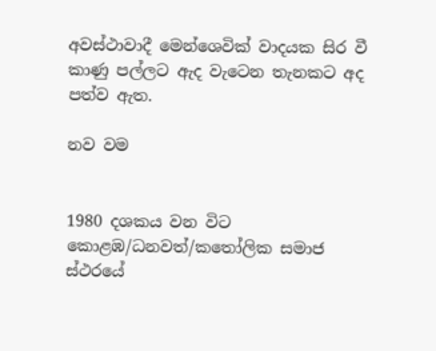අවස්ථාවාදී මෙන්ශෙවික් වාදයක සිර වී කාණු පල්ලට ඇද වැටෙන තැනකට අද පත්ව ඇත.

නව වම


1980 දශකය වන විට කොළඹ/ධනවත්/කතෝලික සමාජ ස්ථරයේ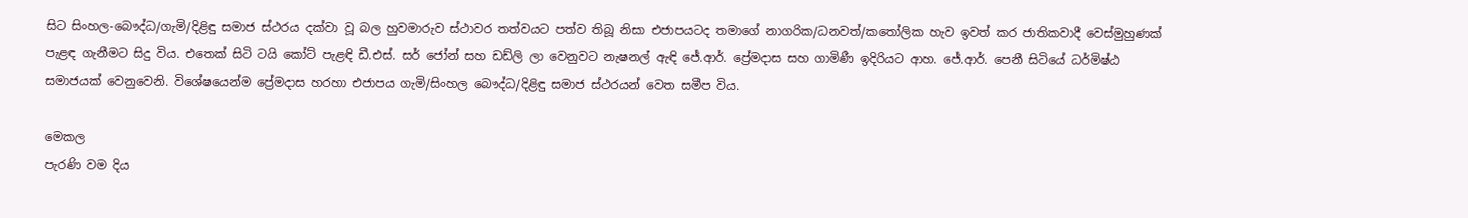සිට සිංහල-බෞද්ධ/ගැමි/දිළිඳු සමාජ ස්ථරය දක්වා වූ බල හුවමාරුව ස්ථාවර තත්වයට පත්ව තිබූ නිසා එජාපයටද තමාගේ නාගරික/ධනවත්/කතෝලික හැව ඉවත් කර ජාතිකවාදී වෙස්මුහුණක් පැළඳ ගැනීමට සිදු විය. එතෙක් සිටි ටයි කෝට් පැළඳි ඩී.එස්. සර් ජෝන් සහ ඩඩ්ලි ලා වෙනුවට නැෂනල් ඇඳි ජේ.ආර්. ප්‍රේමදාස සහ ගාමිණී ඉදිරියට ආහ. ජේ.ආර්. පෙනී සිටියේ ධර්මිෂ්ඨ සමාජයක් වෙනුවෙනි. විශේෂයෙන්ම ප්‍රේමදාස හරහා එජාපය ගැමි/සිංහල බෞද්ධ/දිළිඳු සමාජ ස්ථරයන් වෙත සමීප විය.

මෙකල
පැරණි වම දිය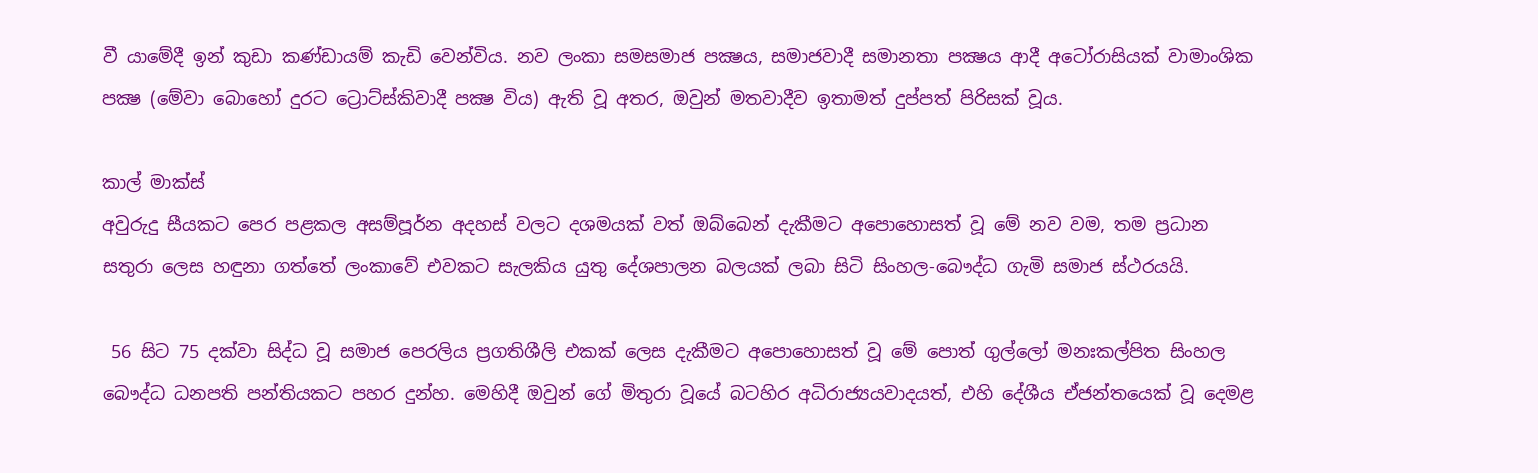වී යාමේදී ඉන් කුඩා කණ්ඩායම් කැඩි වෙන්විය. නව ලංකා සමසමාජ පක්‍ෂය, සමාජවාදී සමානතා පක්‍ෂය ආදී අටෝරාසියක් වාමාංශික පක්‍ෂ (මේවා බොහෝ දුරට ට්‍රොට්ස්කිවාදී පක්‍ෂ විය) ඇති වූ අතර, ඔවුන් මතවාදීව ඉතාමත් දුප්පත් පිරිසක් වූය.

කාල් මාක්ස්
අවුරුදු සීයකට පෙර පළකල අසම්පූර්න අදහස් වලට දශමයක් වත් ඔබ්බෙන් දැකීමට අපොහොසත් වූ මේ නව වම, තම ප්‍රධාන සතුරා ලෙස හඳුනා ගත්තේ ලංකාවේ එවකට සැලකිය යුතු දේශපාලන බලයක් ලබා සිටි සිංහල-බෞද්ධ ගැමි සමාජ ස්ථරයයි.

 56 සිට 75 දක්වා සිද්ධ වූ සමාජ පෙරලිය ප්‍රගතිශීලි එකක් ලෙස දැකීමට අපොහොසත් වූ මේ පොත් ගුල්ලෝ මනඃකල්පිත සිංහල බෞද්ධ ධනපති පන්තියකට පහර දුන්හ. මෙහිදී ඔවුන් ගේ මිතුරා වූයේ බටහිර අධිරාජ්‍යයවාදයත්, එහි දේශීය ඒජන්‍තයෙක් වූ දෙමළ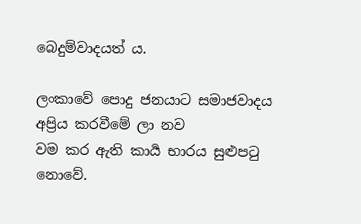බෙදුම්වාදයත් ය.

ලංකාවේ පොදු ජනයාට සමාජවාදය අප්‍රිය කරවීමේ ලා නව
වම කර ඇති කාර්‍ය භාරය සුළුපටු නොවේ.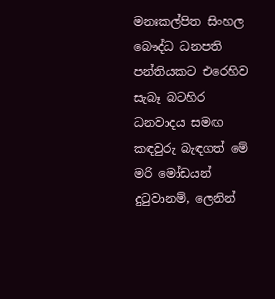මනඃකල්පිත සිංහල බෞද්ධ ධනපති පන්තියකට එරෙහිව සැබෑ බටහිර ධනවාදය සමඟ කඳවුරු බැඳගත් මේ මරි මෝඩයන් දුටුවානම්, ලෙනින්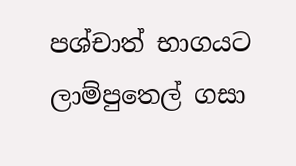පශ්චාත් භාගයට ලාම්පුතෙල් ගසා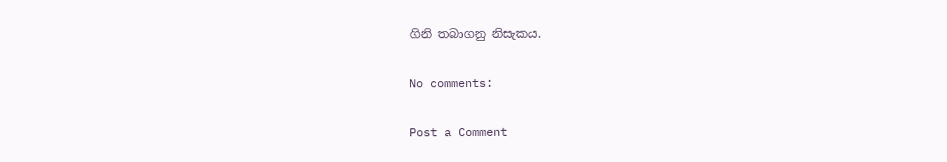ගිනි තබාගනු නිසැකය.

No comments:

Post a Comment